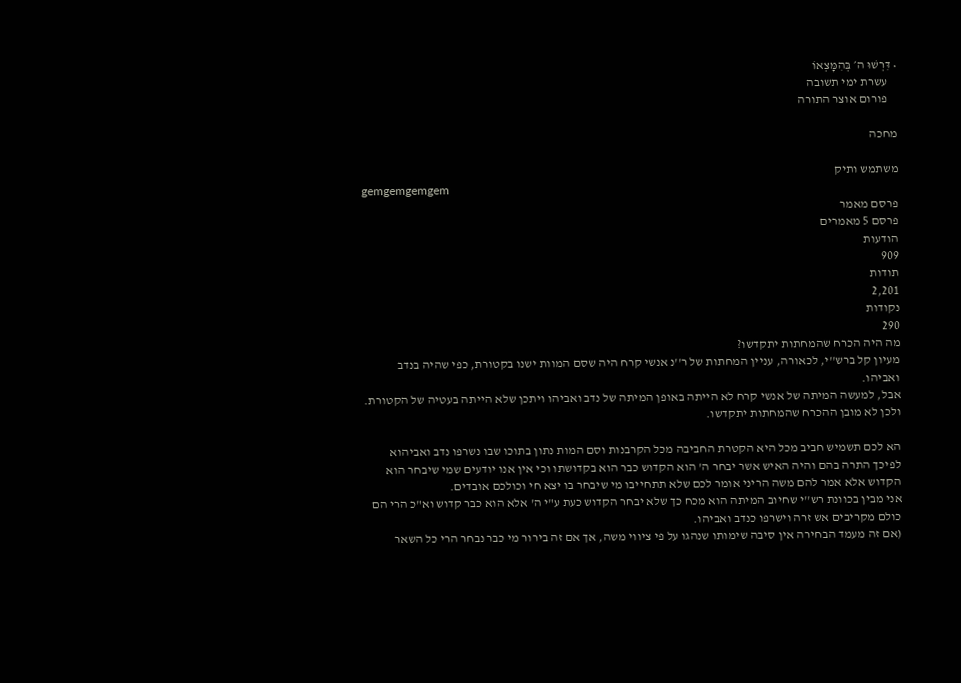• דִּרְשׁוּ ה׳ בְּהִמָּצְאוֹ
    עשרת ימי תשובה
    פורום אוצר התורה

מחכה

משתמש ותיק
gemgemgemgem
פרסם מאמר
פרסם 5 מאמרים
הודעות
909
תודות
2,201
נקודות
290
מה היה הכרח שהמחתות יתקדשו?
מעיון קל ברש''י, לכאורה, עניין המחתות של ר''נ אנשי קרח היה שסם המוות ישנו בקטורת, כפי שהיה בנדב ואביהו.
אבל, למעשה המיתה של אנשי קרח לא הייתה באופן המיתה של נדב ואביהו ויתכן שלא הייתה בעטיה של הקטורת.
ולכן לא מובן ההכרח שהמחתות יתקדשו.

הא לכם תשמיש חביב מכל היא הקטרת החביבה מכל הקרבנות וסם המות נתון בתוכו שבו נשרפו נדב ואביהוא לפיכך התרה בהם והיה האיש אשר יבחר ה' הוא הקדוש כבר הוא בקדושתו וכי אין אנו יודעים שמי שיבחר הוא הקדוש אלא אמר להם משה הריני אומר לכם שלא תתחייבו מי שיבחר בו יצא חי וכולכם אובדים.
אני מבין בכוונת רש''י שחיוב המיתה הוא מכח כך שלא יבחר הקדוש כעת ע"י ה' אלא הוא כבר קדוש וא"כ הרי הם כולם מקריבים אש זרה וישרפו כנדב ואביהו.
(אם זה מעמד הבחירה אין סיבה שימותו שנהגו על פי ציווי משה, אך אם זה בירור מי כבר נבחר הרי כל השאר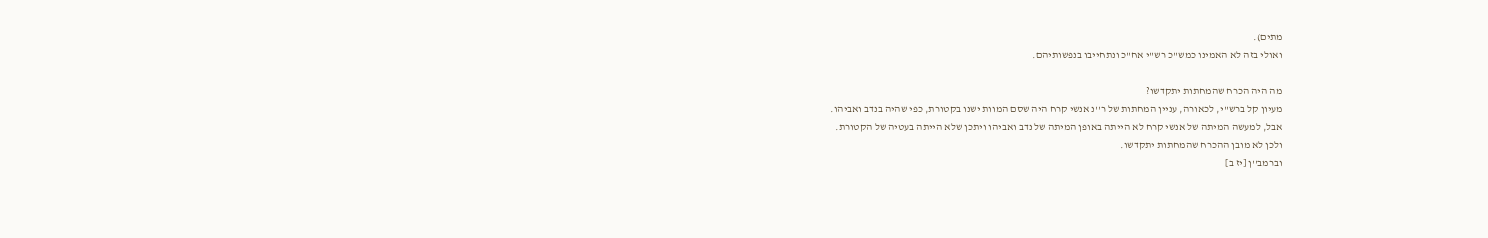מתים).
ואולי בזה לא האמינו כמש''כ רש"י אח"כ ונתחייבו בנפשותיהם.

מה היה הכרח שהמחתות יתקדשו?
מעיון קל ברש''י, לכאורה, עניין המחתות של ר''נ אנשי קרח היה שסם המוות ישנו בקטורת, כפי שהיה בנדב ואביהו.
אבל, למעשה המיתה של אנשי קרח לא הייתה באופן המיתה של נדב ואביהו ויתכן שלא הייתה בעטיה של הקטורת.
ולכן לא מובן ההכרח שהמחתות יתקדשו.
וברמב''ן [יז ב]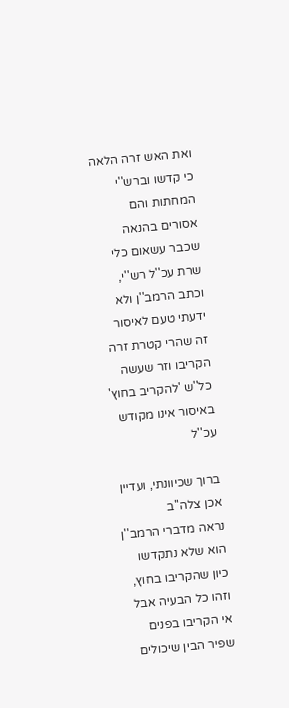ואת האש זרה הלאה כי קדשו וברש''י המחתות והם אסורים בהנאה שכבר עשאום כלי שרת עכ''ל רש''י, וכתב הרמב''ן ולא ידעתי טעם לאיסור זה שהרי קטרת זרה הקריבו וזר שעשה כל''ש 'להקריב בחוץ' באיסור אינו מקודש עכ''ל

ברוך שכיוונתי, ועדיין אכן צלה''ב
נראה מדברי הרמב''ן הוא שלא נתקדשו כיון שהקריבו בחוץ, וזהו כל הבעיה אבל אי הקריבו בפנים שפיר הבין שיכולים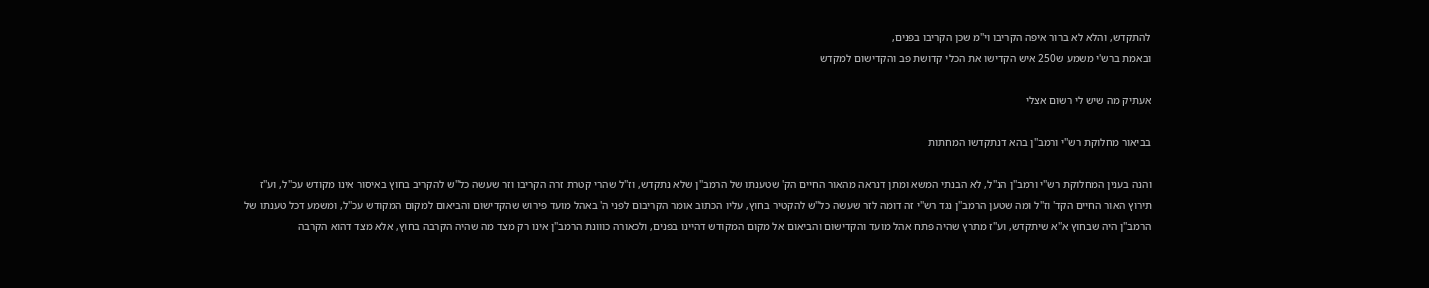להתקדש, והלא לא ברור איפה הקריבו וי''מ שכן הקריבו בפנים,
ובאמת ברש'י משמע ש250 איש הקדישו את הכלי קדושת פב והקדישום למקדש

אעתיק מה שיש לי רשום אצלי

בביאור מחלוקת רש''י ורמב''ן בהא דנתקדשו המחתות

והנה בענין המחלוקת רש''י ורמב''ן הנ''ל, לא הבנתי המשא ומתן דנראה מהאור החיים הק' שטענתו של הרמב''ן שלא נתקדש, וז''ל שהרי קטרת זרה הקריבו וזר שעשה כל''ש להקריב בחוץ באיסור אינו מקודש עכ''ל, וע''ז תירוץ האור החיים הקד' וז''ל ומה שטען הרמב''ן נגד רש''י זה דומה לזר שעשה כל''ש להקטיר בחוץ, עליו הכתוב אומר הקריבום לפני ה' באהל מועד פירוש שהקדישום והביאום למקום המקודש עכ''ל, ומשמע דכל טענתו של הרמב''ן היה שבחוץ א''א שיתקדש, וע''ז מתרץ שהיה פתח אהל מועד והקדישום והביאום אל מקום המקודש דהיינו בפנים, ולכאורה כווונת הרמב''ן אינו רק מצד מה שהיה הקרבה בחוץ, אלא מצד דהוא הקרבה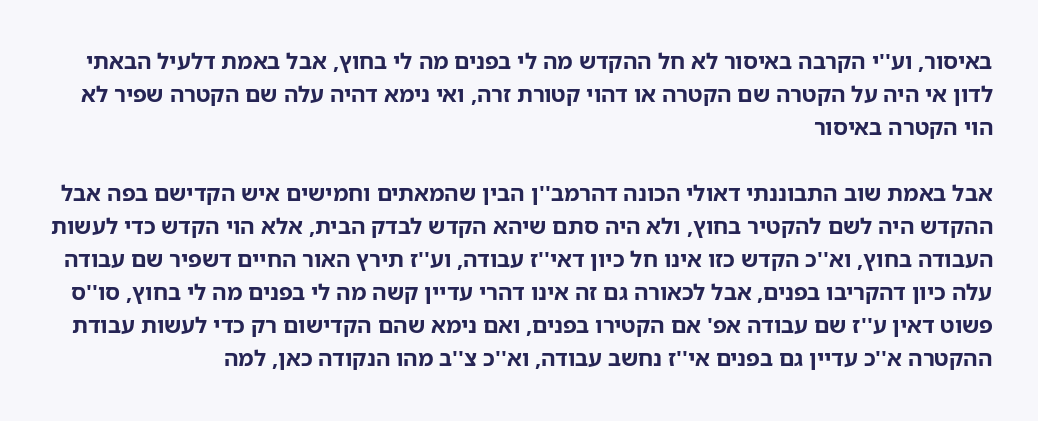באיסור, וע''י הקרבה באיסור לא חל ההקדש מה לי בפנים מה לי בחוץ, אבל באמת דלעיל הבאתי לדון אי היה על הקטרה שם הקטרה או דהוי קטורת זרה, ואי נימא דהיה עלה שם הקטרה שפיר לא הוי הקטרה באיסור

אבל באמת שוב התבוננתי דאולי הכונה דהרמב''ן הבין שהמאתים וחמישים איש הקדישם בפה אבל ההקדש היה לשם להקטיר בחוץ, ולא היה סתם שיהא הקדש לבדק הבית, אלא הוי הקדש כדי לעשות העבודה בחוץ, וא''כ הקדש כזו אינו חל כיון דאי''ז עבודה, וע''ז תירץ האור החיים דשפיר שם עבודה עלה כיון דהקריבו בפנים, אבל לכאורה גם זה אינו דהרי עדיין קשה מה לי בפנים מה לי בחוץ, סו''ס פשוט דאין ע''ז שם עבודה אפ' אם הקטירו בפנים, ואם נימא שהם הקדישום רק כדי לעשות עבודת ההקטרה א''כ עדיין גם בפנים אי''ז נחשב עבודה, וא''כ צ''ב מהו הנקודה כאן, למה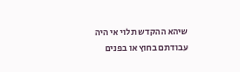שיהא ההקדש תלוי אי היה עבודתם בחוץ או בפנים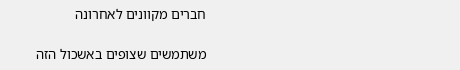חברים מקוונים לאחרונה

משתמשים שצופים באשכול הזה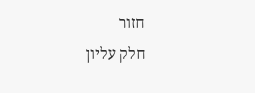חזור
חלק עליון